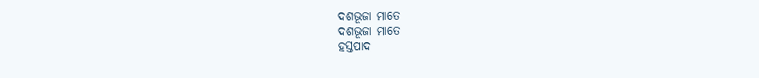ଦଶଭୂଜା ମାତେ
ଦଶଭୂଜା ମାତେ
ହସ୍ତପାଦ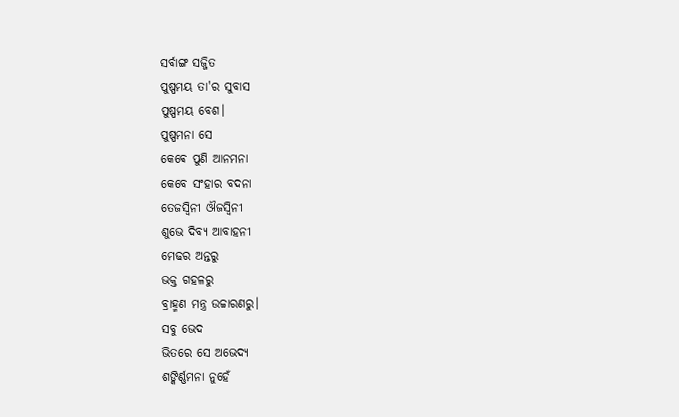ସର୍ବାଙ୍ଗ ସଜ୍ଜିତ
ପୁଷ୍ପମୟ ତା'ର ସୁବାସ
ପୁଷ୍ପମୟ ବେଶ।
ପୁଷ୍ପମନା ସେ
କେଵେ ପୁଣି ଆନମନା
କେବେ ସଂହାର ବଦନା
ତେଜସ୍ଵିନୀ ଔଜସ୍ବିନୀ
ଶୁଭେ ଦିବ୍ୟ ଆବାହନୀ
ମେଢର ଅନ୍ତରୁ
ଭକ୍ତ ଗହଳରୁ
ବ୍ରାହ୍ମଣ ମନ୍ତ୍ର ଉଚ୍ଚାରଣରୁ।
ସବୁ ଭେଦ
ଭିତରେ ସେ ଅଭେଦ୍ୟ
ଶଙ୍କିର୍ଣ୍ଣମନା ନୁହେଁ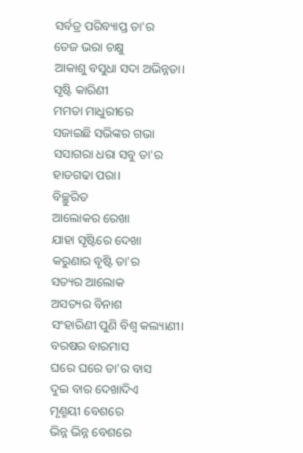ସର୍ବତ୍ର ପରିବ୍ୟାପ୍ତ ତା'ର
ତେଜ ଭରା ଚକ୍ଷୁ
ଆକାଶୁ ବସୁଧା ସଦା ଅଭିନ୍ନତା।
ସୃଷ୍ଟି କାରିଣୀ
ମମତା ମାଧୁରୀରେ
ସଜାଇଛି ସଭିଙ୍କର ଗଭା
ସସାଗରା ଧରା ସବୁ ତା'ର
ହାତଗଢା ପରା।
ବିଚ୍ଛୁରିତ
ଆଲୋକର ରେଖା
ଯାହା ସୃଷ୍ଟିରେ ଦେଖା
କରୁଣାର ବୃଷ୍ଟି ତା'ର
ସତ୍ୟର ଆଲୋକ
ଅସତ୍ୟର ବିନାଶ
ସଂହାରିଣୀ ପୁଣି ବିଶ୍ଵ କଲ୍ୟାଣୀ।
ବରଷର ବାରମାସ
ଘରେ ଘରେ ତା'ର ବାସ
ଦୁଇ ବାର ଦେଖାଦିଏ
ମୃଣ୍ମୟୀ ବେଶରେ
ଭିନ୍ନ ଭିନ୍ନ ବେଶରେ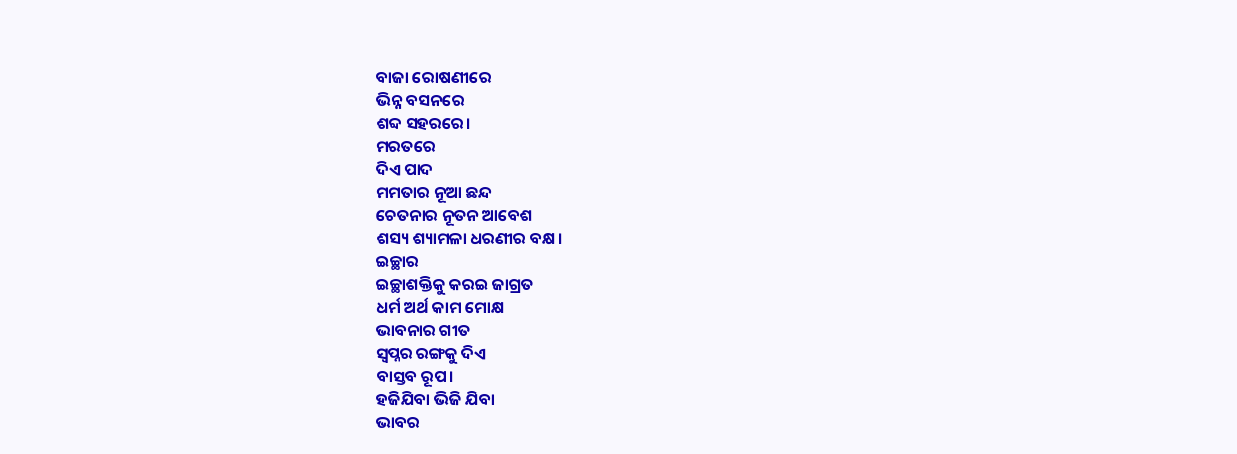ବାଜା ରୋଷଣୀରେ
ଭିନ୍ନ ବସନରେ
ଶବ୍ଦ ସହରରେ।
ମରତରେ
ଦିଏ ପାଦ
ମମତାର ନୂଆ ଛନ୍ଦ
ଚେତନାର ନୂତନ ଆବେଶ
ଶସ୍ୟ ଶ୍ୟାମଳା ଧରଣୀର ବକ୍ଷ।
ଇଚ୍ଛାର
ଇଚ୍ଛାଶକ୍ତିକୁ କରଇ ଜାଗ୍ରତ
ଧର୍ମ ଅର୍ଥ କାମ ମୋକ୍ଷ
ଭାବନାର ଗୀତ
ସ୍ଵପ୍ନର ରଙ୍ଗକୁ ଦିଏ
ବାସ୍ତବ ରୂପ।
ହଜିଯିବା ଭିଜି ଯିବା
ଭାବର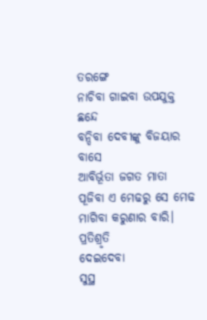ତରଙ୍ଗେ
ନାଚିବା ଗାଇବା ଉପଯୁକ୍ତ ଛନ୍ଦେ
ବନ୍ଦିବା ଦେବୀଙ୍କୁ ବିଜୟାର ବାସେ
ଆବିର୍ଭୂତା ଜଗତ ମାତା
ପୂଜିବା ଏ ମେଢରୁ ସେ ମେଢ
ମାଗିବା କରୁଣାର ବାରି।
ପ୍ରତିଶ୍ରୃତି
ଦେଇଦେବା
ସୁସ୍ଥ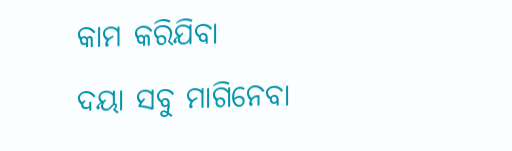କାମ କରିଯିବା
ଦୟା ସବୁ ମାଗିନେବା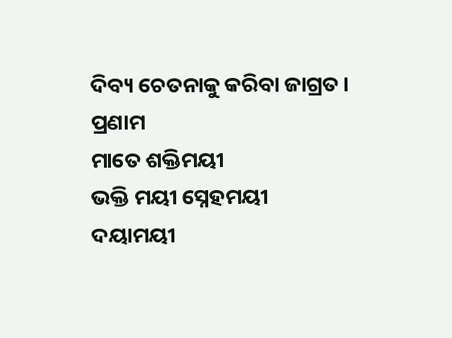ଦିବ୍ୟ ଚେତନାକୁ କରିବା ଜାଗ୍ରତ।
ପ୍ରଣାମ
ମାତେ ଶକ୍ତିମୟୀ
ଭକ୍ତି ମୟୀ ସ୍ନେହମୟୀ
ଦୟାମୟୀ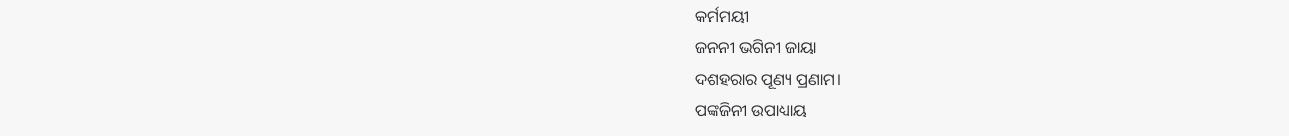କର୍ମମୟୀ
ଜନନୀ ଭଗିନୀ ଜାୟା
ଦଶହରାର ପୂଣ୍ୟ ପ୍ରଣାମ।
ପଙ୍କଜିନୀ ଉପାଧ୍ୟାୟ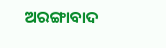ଅରଙ୍ଗାବାଦ